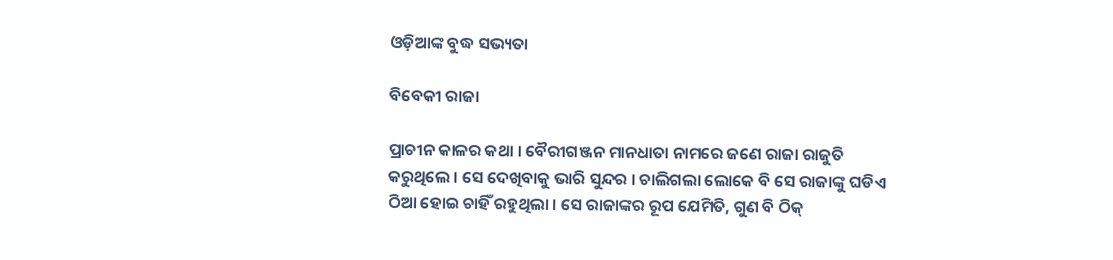ଓଡ଼ିଆଙ୍କ ବୁଦ୍ଧ ସଭ୍ୟତା

ବିବେକୀ ରାଜା

ପ୍ରାଚୀନ କାଳର କଥା । ବୈରୀଗଞ୍ଜନ ମାନଧାତା ନାମରେ ଜଣେ ରାଜା ରାଜୁତି କରୁଥିଲେ । ସେ ଦେଖିବାକୁ ଭାରି ସୁନ୍ଦର । ଚାଲିଗଲା ଲୋକେ ବି ସେ ରାଜାଙ୍କୁ ଘଡିଏ ଠିଆ ହୋଇ ଚାହିଁ ରହୁଥିଲା । ସେ ରାଜାଙ୍କର ରୂପ ଯେମିତି, ଗୁଣ ବି ଠିକ୍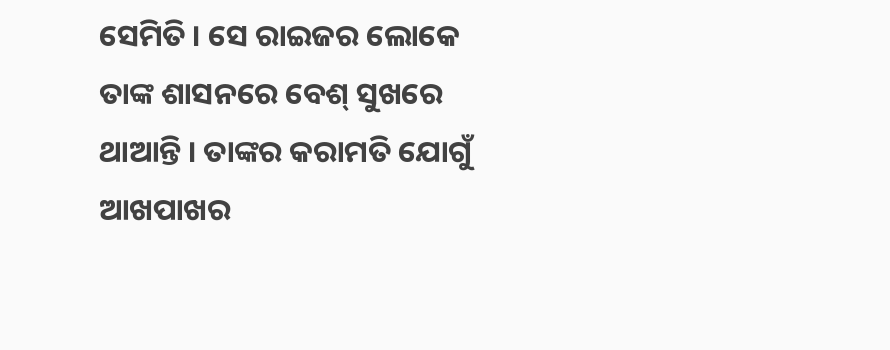ସେମିତି । ସେ ରାଇଜର ଲୋକେ ତାଙ୍କ ଶାସନରେ ବେଶ୍ ସୁଖରେ ଥାଆନ୍ତି । ତାଙ୍କର କରାମତି ଯୋଗୁଁ ଆଖପାଖର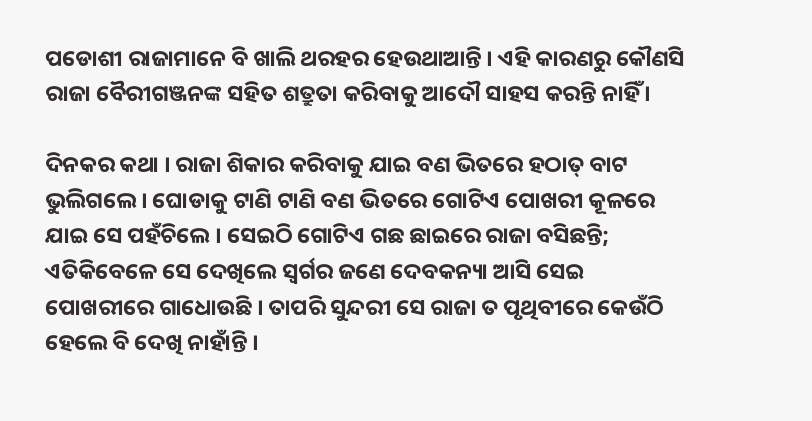ପଡୋଶୀ ରାଜାମାନେ ବି ଖାଲି ଥରହର ହେଉଥାଆନ୍ତି । ଏହି କାରଣରୁ କୌଣସି ରାଜା ବୈରୀଗଞ୍ଜନଙ୍କ ସହିତ ଶତ୍ରୁତା କରିବାକୁ ଆଦୌ ସାହସ କରନ୍ତି ନାହିଁ ।

ଦିନକର କଥା । ରାଜା ଶିକାର କରିବାକୁ ଯାଇ ବଣ ଭିତରେ ହଠାତ୍ ବାଟ ଭୁଲିଗଲେ । ଘୋଡାକୁ ଟାଣି ଟାଣି ବଣ ଭିତରେ ଗୋଟିଏ ପୋଖରୀ କୂଳରେ ଯାଇ ସେ ପହଁଚିଲେ । ସେଇଠି ଗୋଟିଏ ଗଛ ଛାଇରେ ରାଜା ବସିଛନ୍ତି; ଏତିକିବେଳେ ସେ ଦେଖିଲେ ସ୍ୱର୍ଗର ଜଣେ ଦେବକନ୍ୟା ଆସି ସେଇ ପୋଖରୀରେ ଗାଧୋଉଛି । ତାପରି ସୁନ୍ଦରୀ ସେ ରାଜା ତ ପୃଥିବୀରେ କେଉଁଠି ହେଲେ ବି ଦେଖି ନାହାଁନ୍ତି ।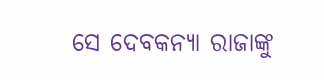ସେ ଦେବକନ୍ୟା ରାଜାଙ୍କୁ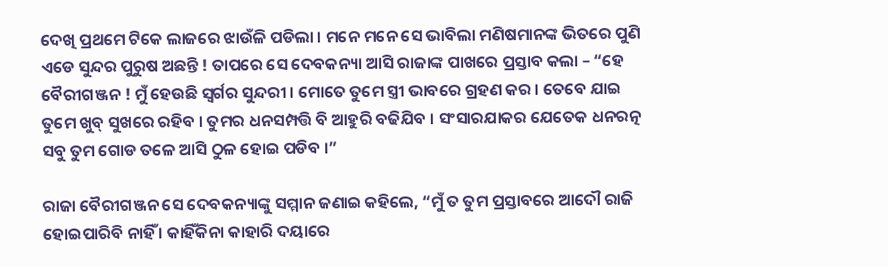ଦେଖି ପ୍ରଥମେ ଟିକେ ଲାଜରେ ଝାଉଁଳି ପଡିଲା । ମନେ ମନେ ସେ ଭାବିଲା ମଣିଷମାନଙ୍କ ଭିତରେ ପୁଣି ଏଡେ ସୁନ୍ଦର ପୁରୁଷ ଅଛନ୍ତି ! ତାପରେ ସେ ଦେବକନ୍ୟା ଆସି ରାଜାଙ୍କ ପାଖରେ ପ୍ରସ୍ତାବ କଲା – “ହେ ବୈରୀଗଞ୍ଜନ ! ମୁଁ ହେଉଛି ସ୍ୱର୍ଗର ସୁନ୍ଦରୀ । ମୋତେ ତୁମେ ସ୍ତ୍ରୀ ଭାବରେ ଗ୍ରହଣ କର । ତେବେ ଯାଇ ତୁମେ ଖୁବ୍ ସୁଖରେ ରହିବ । ତୁମର ଧନସମ୍ପତ୍ତି ବି ଆହୁରି ବଢିଯିବ । ସଂସାରଯାକର ଯେତେକ ଧନରତ୍ନ ସବୁ ତୁମ ଗୋଡ ତଳେ ଆସି ଠୁଳ ହୋଇ ପଡିବ ।”

ରାଜା ବୈରୀଗଞ୍ଜନ ସେ ଦେବକନ୍ୟାଙ୍କୁ ସମ୍ମାନ ଜଣାଇ କହିଲେ, “ମୁଁ ତ ତୁମ ପ୍ରସ୍ତାବରେ ଆଦୌ ରାଜି ହୋଇପାରିବି ନାହିଁ । କାହିଁକିନା କାହାରି ଦୟାରେ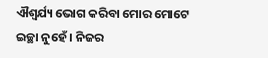ଐଶ୍ୱର୍ଯ୍ୟ ଭୋଗ କରିବା ମୋର ମୋଟେ ଇଚ୍ଛା ନୁହେଁ । ନିଜର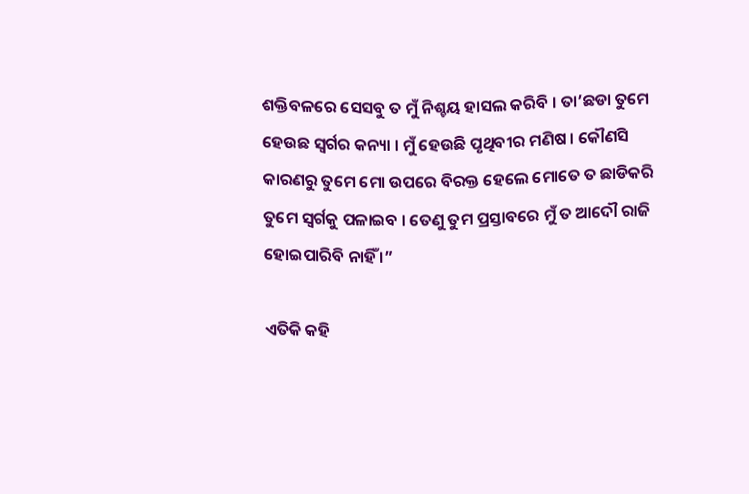ଶକ୍ତିବଳରେ ସେସବୁ ତ ମୁଁ ନିଶ୍ଚୟ ହାସଲ କରିବି । ତା’ଛଡା ତୁମେ ହେଉଛ ସ୍ୱର୍ଗର କନ୍ୟା । ମୁଁ ହେଉଛି ପୃଥିବୀର ମଣିଷ । କୌଣସି କାରଣରୁ ତୁମେ ମୋ ଉପରେ ବିରକ୍ତ ହେଲେ ମୋତେ ତ ଛାଡିକରି ତୁମେ ସ୍ୱର୍ଗକୁ ପଳାଇବ । ତେଣୁ ତୁମ ପ୍ରସ୍ତାବରେ ମୁଁ ତ ଆଦୌ ରାଜି ହୋଇପାରିବି ନାହିଁ ।”

ଏତିକି କହି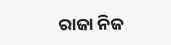ରାଜା ନିଜ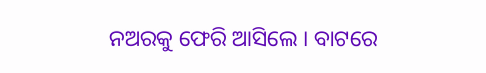ନଅରକୁ ଫେରି ଆସିଲେ । ବାଟରେ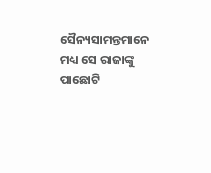ସୈନ୍ୟସାମନ୍ତମାନେ ମଧ୍ୟ ସେ ରାଜାଙ୍କୁ ପାଛୋଟି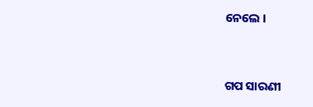ନେଲେ ।


ଗପ ସାରଣୀ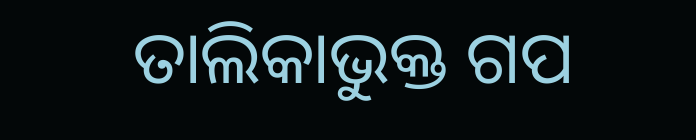ତାଲିକାଭୁକ୍ତ ଗପ